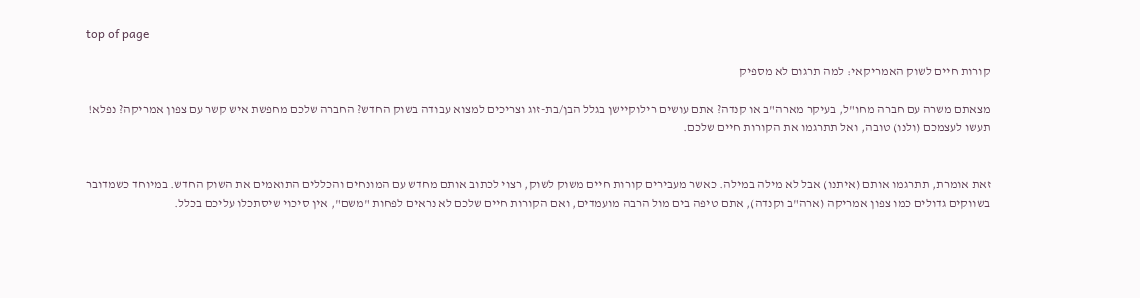top of page

קורות חיים לשוק האמריקאי: למה תרגום לא מספיק

מצאתם משרה עם חברה מחו"ל, בעיקר מארה"ב או קנדה? אתם עושים רילוקיישן בגלל הבן/בת-זוג וצריכים למצוא עבודה בשוק החדש? החברה שלכם מחפשת איש קשר עם צפון אמריקה? נפלא! תעשו לעצמכם (ולנו) טובה, ואל תתרגמו את הקורות חיים שלכם.


זאת אומרת, תתרגמו אותם (איתנו) אבל לא מילה במילה. כאשר מעבירים קורות חיים משוק לשוק, רצוי לכתוב אותם מחדש עם המונחים והכללים התואמים את השוק החדש. במיוחד כשמדובר בשווקים גדולים כמו צפון אמריקה (ארה"ב וקנדה), אתם טיפה בים מול הרבה מועמדים, ואם הקורות חיים שלכם לא נראים לפחות "משם", אין סיכוי שיסתכלו עליכם בכלל.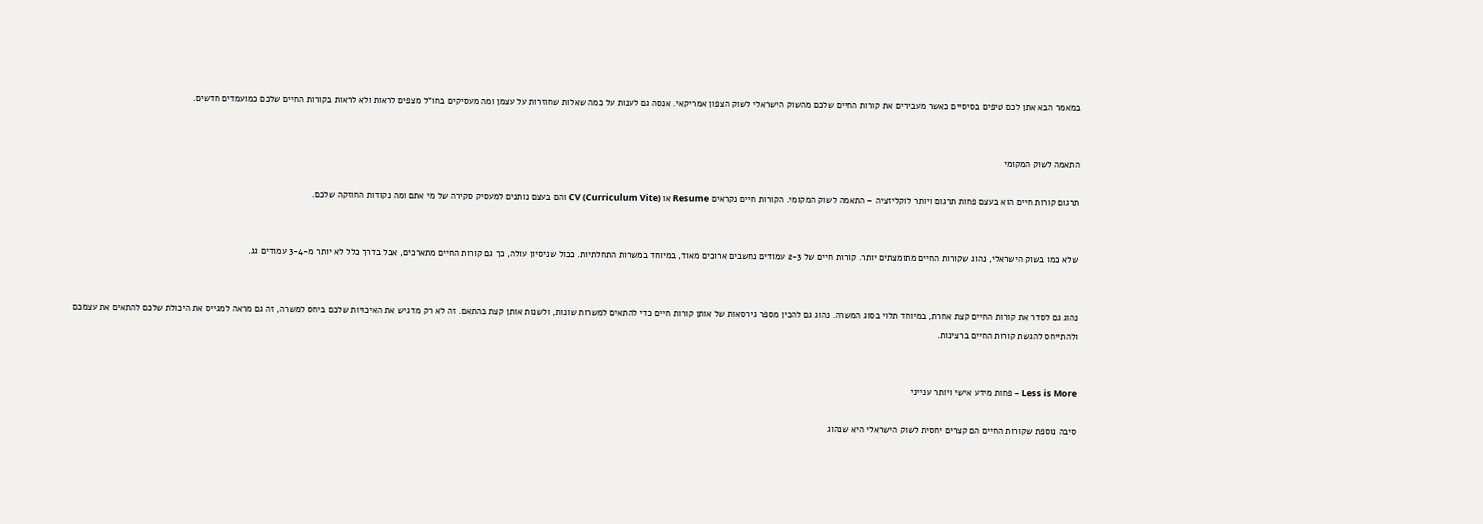במאמר הבא אתן לכם טיפים בסיסיים כאשר מעבירים את קורות החיים שלכם מהשוק הישראלי לשוק הצפון אמריקאי. אנסה גם לענות על כמה שאלות שחוזרות על עצמן ומה מעסיקים בחו"ל מצפים לראות ולא לראות בקורות החיים שלכם כמועמדים חדשים.


התאמה לשוק המקומי

תרגום קורות חיים הוא בעצם פחות תרגום ויותר לוקליזציה – התאמה לשוק המקומי. הקורות חיים נקראים Resume או CV (Curriculum Vite) והם בעצם נותנים למעסיק סקירה של מי אתם ומה נקודות החוזקה שלכם.


שלא כמו בשוק הישראלי, נהוג שקורות החיים מתומצתים יותר. קורות חיים של 2-3 עמודים נחשבים ארוכים מאוד, במיוחד במשרות התחלתיות. ככול שניסיון עולה, כך גם קורות החיים מתארכים, אבל בדרך כלל לא יותר מ-3-4 עמודים גג.


נהוג גם לסדר את קורות החיים קצת אחרת, במיוחד תלוי בסוג המשרה. נהוג גם להכין מספר גירסאות של אותן קורות חיים כדי להתאים למשרות שונות, ולשנות אותן קצת בהתאם. זה לא רק מדגיש את האיכויות שלכם ביחס למשרה, זה גם מראה למגייס את היכולת שלכם להתאים את עצמכם ולהתייחס להגשת קורות החיים ברצינות.


Less is More – פחות מידע אישי ויותר ענייני

סיבה נוספת שקורות החיים הם קצרים יחסית לשוק הישראלי היא שנהוג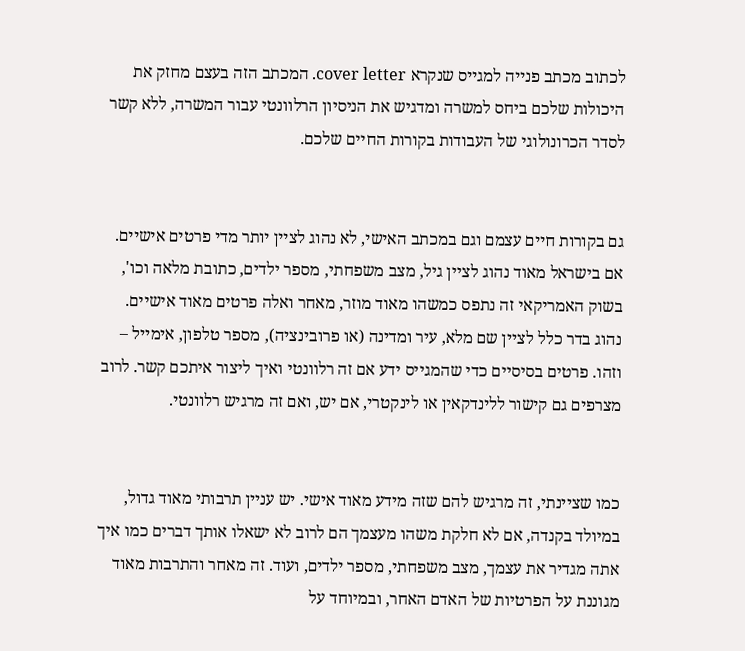לכתוב מכתב פנייה למגייס שנקרא cover letter. המכתב הזה בעצם מחזק את היכולות שלכם ביחס למשרה ומדגיש את הניסיון הרלוונטי עבור המשרה, ללא קשר לסדר הכרונולוגי של העבודות בקורות החיים שלכם.


גם בקורות חיים עצמם וגם במכתב האישי, לא נהוג לציין יותר מדי פרטים אישיים. אם בישראל מאוד נהוג לציין גיל, מצב משפחתי, מספר ילדים, כתובת מלאה וכו', בשוק האמריקאי זה נתפס כמשהו מאוד מוזר, מאחר ואלה פרטים מאוד אישיים. נהוג בדר כלל לציין שם מלא, עיר ומדינה (או פרובינציה), מספר טלפון, אימייל – וזהו. פרטים בסיסיים כדי שהמגייס ידע אם זה רלוונטי ואיך ליצור איתכם קשר. לרוב מצרפים גם קישור ללינדקאין או לינקטרי, אם יש, ואם זה מרגיש רלוונטי.


כמו שציינתי, זה מרגיש להם שזה מידע מאוד אישי. יש עניין תרבותי מאוד גדול, במיולד בקנדה, אם לא חלקת משהו מעצמך הם לרוב לא ישאלו אותך דברים כמו איך אתה מגדיר את עצמך, מצב משפחתי, מספר ילדים, ועוד. זה מאחר והתרבות מאוד מגוננת על הפרטיות של האדם האחר, ובמיוחד על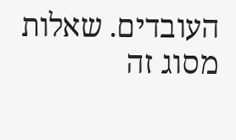העובדים. שאלות מסוג זה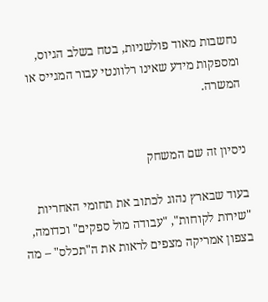נחשבות מאוד פולשניות, בטח בשלב הגיוס, ומספקות מידע שאינו רלוונטי עבור המגייס או המשרה.


ניסיון זה שם המשחק

בעוד שבארץ נהוג לכתוב את תחומי האחריות "שירות לקוחות", "עבודה מול ספקים" וכדומה, בצפון אמריקה מצפים לראות את ה"תכלס" – מה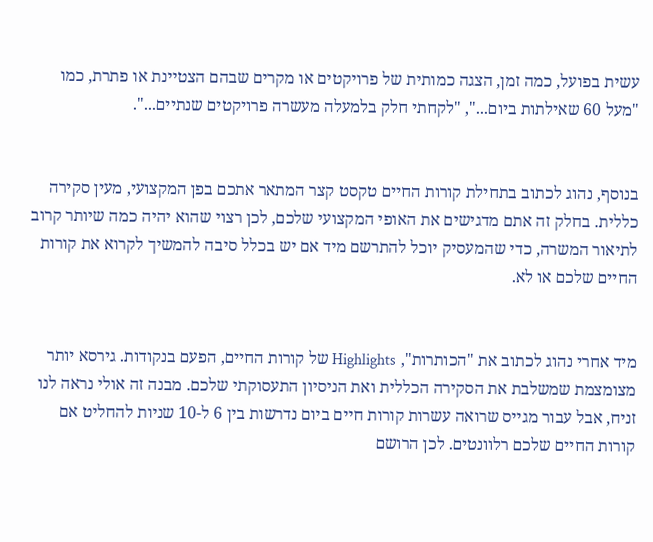עשית בפועל, כמה זמן, הצגה כמותית של פרויקטים או מקרים שבהם הצטיינת או פתרת, כמו "מעל 60 שאילתות ביום...", "לקחתי חלק בלמעלה מעשרה פרויקטים שנתיים...".


בנוסף, נהוג לכתוב בתחילת קורות החיים טקסט קצר המתאר אתכם בפן המקצועי, מעין סקירה כללית. בחלק זה אתם מדגישים את האופי המקצועי שלכם, לכן רצוי שהוא יהיה כמה שיותר קרוב לתיאור המשרה, כדי שהמעסיק יוכל להתרשם מיד אם יש בכלל סיבה להמשיך לקרוא את קורות החיים שלכם או לא.


מיד אחרי נהוג לכתוב את "הכותרות", Highlights של קורות החיים, הפעם בנקודות. גירסא יותר מצומצמת שמשלבת את הסקירה הכללית ואת הניסיון התעסוקתי שלכם. מבנה זה אולי נראה לנו זניח, אבל עבור מגייס שרואה עשרות קורות חיים ביום נדרשות בין 6 ל-10 שניות להחליט אם קורות החיים שלכם רלוונטים. לכן הרושם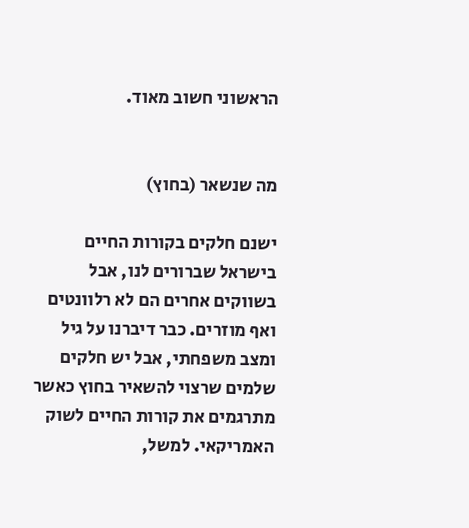הראשוני חשוב מאוד.


מה שנשאר (בחוץ)

ישנם חלקים בקורות החיים בישראל שברורים לנו, אבל בשווקים אחרים הם לא רלוונטים ואף מוזרים. כבר דיברנו על גיל ומצב משפחתי, אבל יש חלקים שלמים שרצוי להשאיר בחוץ כאשר מתרגמים את קורות החיים לשוק האמריקאי. למשל,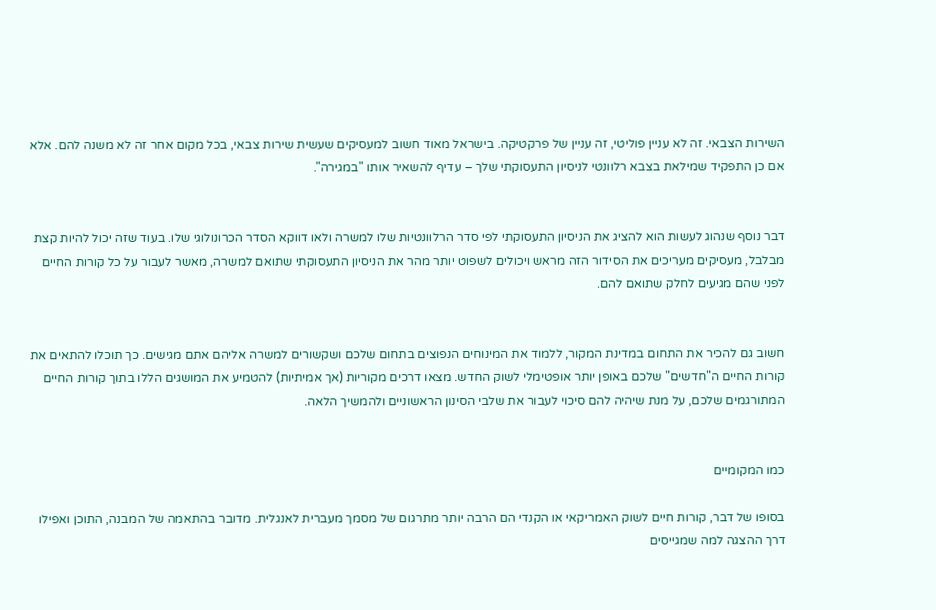השירות הצבאי. זה לא עניין פוליטי, זה עניין של פרקטיקה. בישראל מאוד חשוב למעסיקים שעשית שירות צבאי, בכל מקום אחר זה לא משנה להם. אלא אם כן התפקיד שמילאת בצבא רלוונטי לניסיון התעסוקתי שלך – עדיף להשאיר אותו "במגירה".


דבר נוסף שנהוג לעשות הוא להציג את הניסיון התעסוקתי לפי סדר הרלוונטיות שלו למשרה ולאו דווקא הסדר הכרונולוגי שלו. בעוד שזה יכול להיות קצת מבלבל, מעסיקים מעריכים את הסידור הזה מראש ויכולים לשפוט יותר מהר את הניסיון התעסוקתי שתואם למשרה, מאשר לעבור על כל קורות החיים לפני שהם מגיעים לחלק שתואם להם.


חשוב גם להכיר את התחום במדינת המקור, ללמוד את המינוחים הנפוצים בתחום שלכם ושקשורים למשרה אליהם אתם מגישים. כך תוכלו להתאים את קורות החיים ה"חדשים" שלכם באופן יותר אופטימלי לשוק החדש. מצאו דרכים מקוריות (אך אמיתיות) להטמיע את המושגים הללו בתוך קורות החיים המתורגמים שלכם, על מנת שיהיה להם סיכוי לעבור את שלבי הסינון הראשוניים ולהמשיך הלאה.


כמו המקומיים

בסופו של דבר, קורות חיים לשוק האמריקאי או הקנדי הם הרבה יותר מתרגום של מסמך מעברית לאנגלית. מדובר בהתאמה של המבנה, התוכן ואפילו דרך ההצגה למה שמגייסים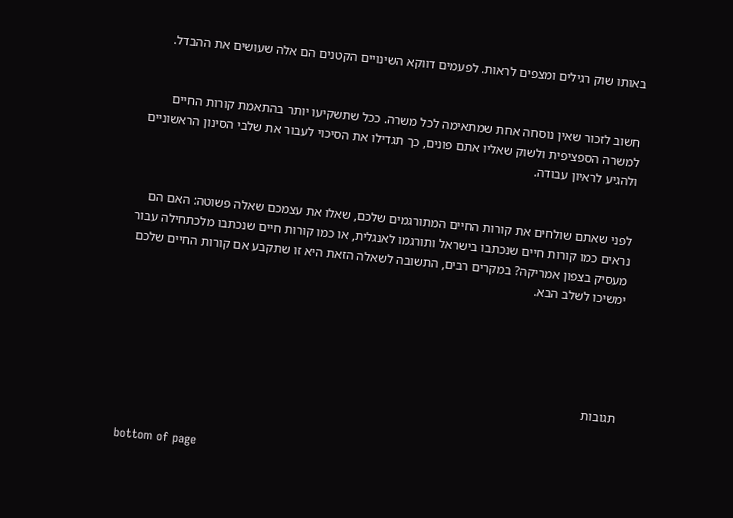באותו שוק רגילים ומצפים לראות. לפעמים דווקא השינויים הקטנים הם אלה שעושים את ההבדל.


חשוב לזכור שאין נוסחה אחת שמתאימה לכל משרה. ככל שתשקיעו יותר בהתאמת קורות החיים למשרה הספציפית ולשוק שאליו אתם פונים, כך תגדילו את הסיכוי לעבור את שלבי הסינון הראשוניים ולהגיע לראיון עבודה.


לפני שאתם שולחים את קורות החיים המתורגמים שלכם, שאלו את עצמכם שאלה פשוטה: האם הם נראים כמו קורות חיים שנכתבו בישראל ותורגמו לאנגלית, או כמו קורות חיים שנכתבו מלכתחילה עבור מעסיק בצפון אמריקה? במקרים רבים, התשובה לשאלה הזאת היא זו שתקבע אם קורות החיים שלכם ימשיכו לשלב הבא.





תגובות


bottom of page